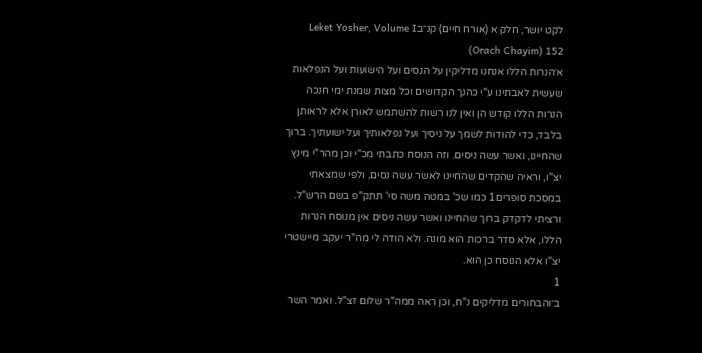לקט יושר, חלק א (אורח חיים) קנ״בLeket Yosher, Volume I (Orach Chayim) 152
א׳הנרות הללו אנחנו מדליקין על הנסים ועל הישועות ועל הנפלאות שעשית לאבתינו ע"י כהנך הקדושים וכל מצות שמנת ימי חנכה הנרות הללו קודש הן ואין לנו רשות להשתמש לאורן אלא לראותן בלבד, כדי להודות לשמך על ניסיך ועל נפלאותיך ועל ישועתיך. ברוך שהחיינו, ואשר עשה ניסים. וזה הנוסח כתבתי מכ"י וכן מהר"י מינץ יצ"ו, וראיה שהקדים שהחיינו לאשר עשה נסים, ולפי שמצאתי במסכת סופרים1 כמו שכ' במטה משה סי' תתק"פ בשם הרש"ל. ורציתי לדקדק ברוך שהחיינו ואשר עשה ניסים אין מנוסח הנרות הללו, אלא סדר ברכות הוא מונה. ולא הודה לי מה"ר יעקב מיישטרי יצ"ו אלא הנוסח כן הוא.
1
ב׳והבחורים מדליקים נ"ח, וכן ראה ממה"ר שלום זצ"ל. ואמר השר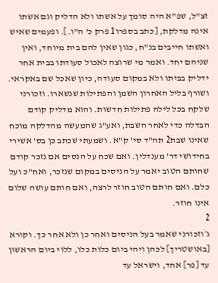זצ"ל, שפ"א היה סומך על אשתו ולא הדליק וגם אשתו אינה מדלקת, [כתב בספרו1 פרק כ' ה"ו.]. ופעמים שאיש ואשתו חייבים בנ"ח, כגון שאין להם בית מיוחד, ואין שניהם יחד. ואמר מי שרוצה לאכול סעודתו בבית אחר ידליק בביתו ולא במקום סעודה, כיון שאכל שם באקראי. ושורף בליל האחרון השמן והפתילות שנשארו. וזכורני שלקח בכל לילה פתילות חדשות. והוא מדליק קודם הבדלה כדי לאחר השבת, ואע"ג שהמעשה מהדלקה מוכח שאינו שבת2 תה"ד סי' ק"א. ושמעתי שכתב כן בס' אשירי בחידושי דר' מענדלין. ואם שכח על הנסים אם נזכר קודם שחותם הטוב יאמר על הניסים במקום שנזכר, ואח"כ ועל כלם. ואם חותם הטוב חוזר לרצה, ואם חותם עושה שלום אינו חוזר.
2
ג׳וזכורני שאמר בעל הניסים ואחר כן ולא אחר כך. וקורא [באושטריך] לכהן ויהי ביום כלות כלו, ללוי ביום הראשון עד [פר] אחד, וישראל עד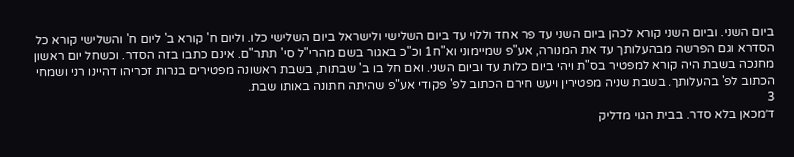ביום השני. וביום השני קורא לכהן ביום השני עד פר אחד וללוי עד ביום השלישי ולישראל ביום השלישי כלו. וליום ח' קורא ב' ליום ח' והשלישי קורא כל הסדרא וגם הפרשה מבהעלותך עד את המנורה, אע"פ שמיימוני וא"ח1 וכ"כ באגור בשם מהרי"ל סי' תתר"ם. אינם כתבו בזה הסדר. וכשחל יום ראשון מחנכה בשבת היה קורא למפטיר בס"ת ויהי ביום כלות עד וביום השני. ואם חל בו ב' שבתות, בשבת ראשונה מפטירים בנרות זכריהו דהיינו רני ושמחי הכתוב לפ' בהעלותך. בשבת שניה מפטירין ויעש חירם הכתוב לפ' פקודי אע"פ שהיתה חתונה באותו שבת.
3
ד׳מכאן בלא סדר. בבית הגוי מדליק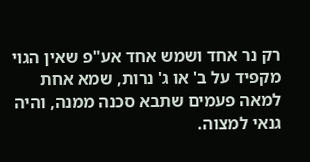רק נר אחד ושמש אחד אע"פ שאין הגוי מקפיד על ב' או ג' נרות, שמא אחת למאה פעמים שתבא סכנה ממנה, והיה גנאי למצוה.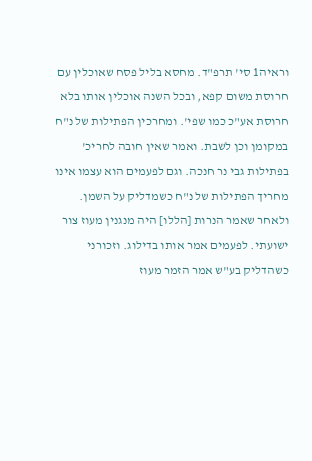וראיה1 סי' תרפ"ד. מחסא בליל פסח שאוכלין עם חרוסת משום קפא, ובכל השנה אוכלין אותו בלא חרוסת אע"כ כמו שפי'. ומחרכין הפתילות של נ"ח במקומן וכן לשבת. ואמר שאין חובה לחריכ' בפתילות גבי נר חנכה. וגם לפעמים הוא עצמו אינו מחריך הפתילות של נ"ח כשמדליק על השמן. ולאחר שאמר הנרות [הללו] היה מנגנין מעוז צור ישועתי. לפעמים אמר אותו בדילוג. וזכורני כשהדליק בע"ש אמר הזמר מעוז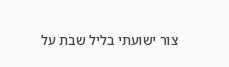צור ישועתי בליל שבת על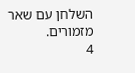השלחן עם שאר מזמורים.
4